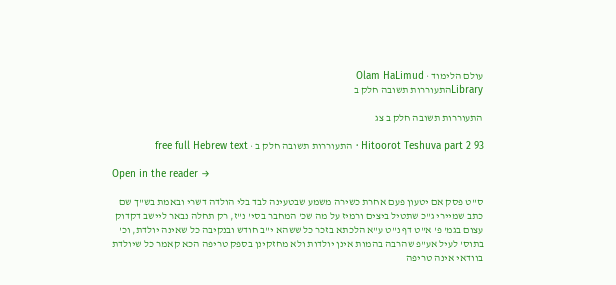עולם הלימוד · Olam HaLimud
Libraryהתעוררות תשובה חלק ב

התעוררות תשובה חלק ב צג

Hitoorot Teshuva part 2 93 · התעוררות תשובה חלק ב · free full Hebrew text

Open in the reader →

ס"ט פסק אם יטעון פעם אחרת כשירה משמע שבטעינה לבד בלי הולדה דשרי ובאמת בש"ך שם כתב שמיירי ג"כ שתטיל ביצים ורמיז על מה שכ' המחבר בסי' נ"ז, רק תחלה נבאר ליישב דקדוק עצום בגמ' פ' א"ט דף נ"ט ע"א הלכתא בזכר כל ששהא י"ב חודש ובנקיבה כל שאינה יולדת, וכ' בתוס' לעיל אע"פ שהרבה בהמות אינן יולדות ולא מחזקינן בספק טריפה הכא קאמר כל שיולדת בוודאי אינה טריפה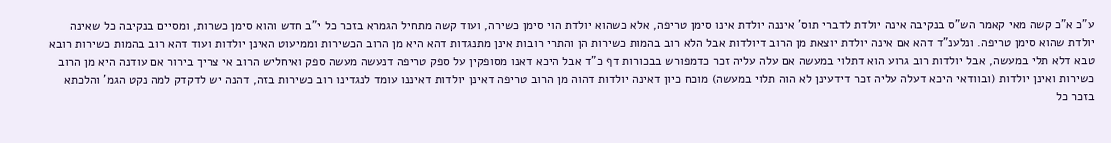ע"כ א"כ קשה מאי קאמר הש"ס בנקיבה אינה יולדת לדברי תוס' איננה יולדת אינו סימן טריפה, אלא כשהוא יולדת הוי סימן כשירה, ועוד קשה מתחיל הגמרא בזכר כל י"ב חדש והוא סימן כשרות, ומסיים בנקיבה כל שאינה יולדת שהוא סימן טריפה. ונלענ"ד דהא אם אינה יולדת יוצאת מן הרוב דיולדות אבל הלא רוב בהמות כשירות הן והתרי רובות אינן מתנגדות דהא היא מן הרוב הכשירות וממיעוט האינן יולדות ועוד דהא רוב בהמות כשירות רובא טבא דלא תלי במעשה, אבל יולדות רוב גרוע הוא דתלוי במעשה אם עלה עליה זכר כדמפורש בבכורות דף כ"ד אבל היכא דאנו מסופקין על ספק טריפה דנעשה מעשה ספק ואיחליש הרוב אי צריך בירור אם עודנה היא מן הרוב כשירות ואינן יולדות (ובוודאי היכא דעלה עליה זכר דידעינן לא הוה תלוי במעשה) מוכח כיון דאינה יולדות דהוה מן הרוב טריפה דאינן יולדות דאיננו עומד לנגדינו רוב כשירות בזה, דהנה יש לדקדק למה נקט הגמ' והלכתא בזכר כל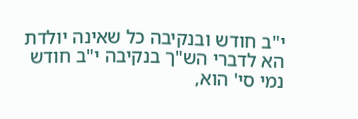י"ב חודש ובנקיבה כל שאינה יולדת הא לדברי הש"ך בנקיבה י"ב חודש נמי סי' הוא,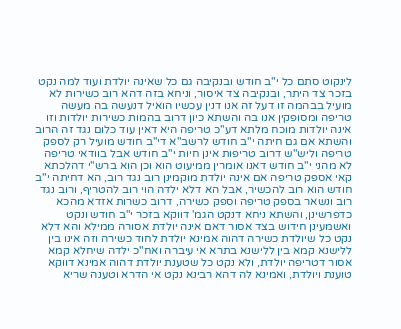לינקוט סתם כל י"ב חודש ובנקיבה גם כל שאינה יולדת ועוד למה נקט בזכר צד היתר, ובנקיבה צד איסור, וניחא בזה דהא רוב כשירות לא מועיל בבהמה זו דעל זה אנו דנין עכשיו הואיל דנעשה בה מעשה טריפה ומסופקין אנו בה והשתא כיון דרוב בהמות כשירות יולדות וזו אינה יולדות מוכח מלתא דע"כ טריפה היא דאין עוד כלום נגד זה הרוב והשתא אם גם חיתה י"ב חודש לרשב"א די"ב חודש מועיל רק לספק טריפה וליש"ש דרוב טריפות אינן חיות י"ב חודש אבל בוודאי טריפה לא מהני י"ב חודש דאנו אומרין ממיעוט הוא וכן הוא ברש"י דהלכתא קאי אספק טריפה אם אינה יולדת מוקמינן רוב נגד רוב, הא דחיתה י"ב חודש הוא רוב להכשיר, אבל הא דלא ילדה הוי רוב להטריף, ורוב נגד רוב ונשאר בספק טריפה וספק כשירה, דרוב כשרות אזדא מהכא כדפרשינן, והשתא ניחא דנקט הגמ' דווקא בזכר י"ב חודש ונקט ואשמעינן חידוש בצד אסור דאם אינה יולדת אסורה ממילא והא דלא נקט כל שיולדת כשירה דהוה אמינא יולדת לחוד כשירה וזה אינו בין ללישנא קמא בין ללישנא בתרא אי עיברה ואח"כ ילדה שיחלא קמא אסור דטריפה יולדת, ולא נקט כל שטענת יולדת דהוה אמינא דווקא טוענת ויולדת, ואמינא לה דהא רבינא נקט אי הדרא וטענה שריא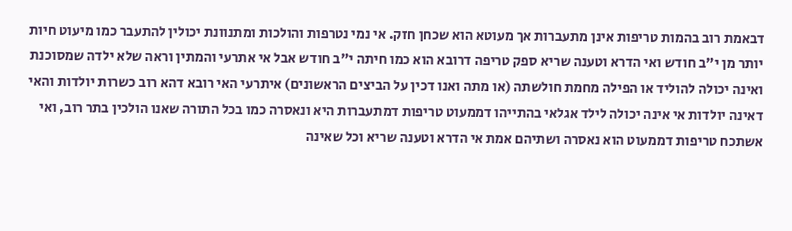דבאמת רוב בהמות טריפות אינן מתעברות אך מעוטא הוא שכחן חזק. אי נמי נטרפות והולכות ומתנוונת יכולין להתעבר כמו מיעוט חיות יותר מן י"ב חודש ואי הדרא וטענה שריא ספק טריפה דרובא הוא כמו חיתה י"ב חודש אבל אי אתרעי והמתין וראה שלא ילדה שמסוכנת ואינה יכולה להוליד או הפילה מחמת חולשתה (או מתה ואנו דכין על הביצים הראשונים) איתרעי האי רובא דהא רוב כשרות יולדות והאי דאינה יולדות אי אינה יכולה לילד אגלאי בהתייהו דממעוט טריפות דמתעברות היא ונאסרה כמו בכל התורה שאנו הולכין בתר רוב, ואי אשתכח טריפות דממעוט הוא נאסרה ושתיהם אמת אי הדרא וטענה שריא וכל שאינה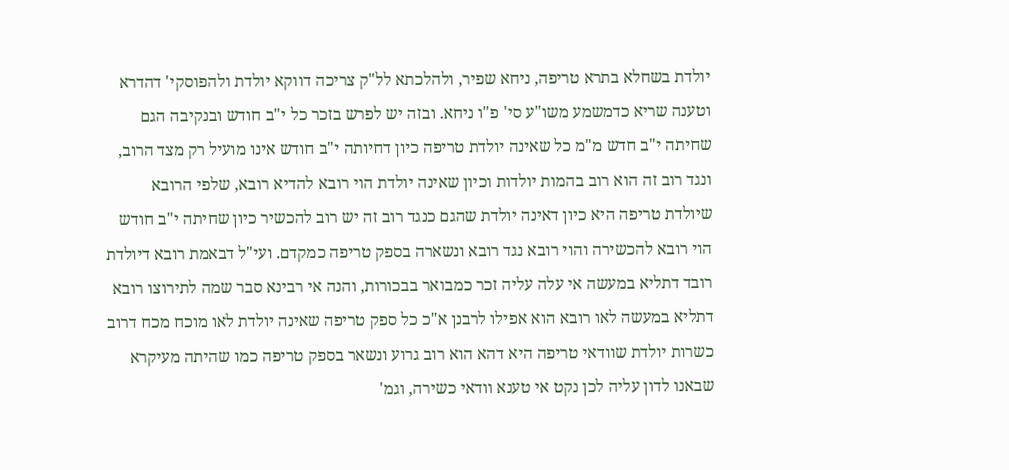יולדת בשחלא בתרא טריפה, ניחא שפיר, ולהלכתא לל"ק צריכה דווקא יולדת ולהפוסקי' דהדרא וטענה שריא כדמשמע משו"ע סי' פ"ו ניחא. ובזה יש לפרש בזכר כל י"ב חודש ובנקיבה הגם שחיתה י"ב חדש מ"מ כל שאינה יולדת טריפה כיון דחיותה י"ב חודש אינו מועיל רק מצד הרוב, ונגד רוב זה הוא רוב בהמות יולדות וכיון שאינה יולדת הוי רובא להדיא רובא, שלפי הרובא שיולדת טריפה היא כיון דאינה יולדת שהגם כנגד רוב זה יש רוב להכשיר כיון שחיתה י"ב חודש הוי רובא להכשירה והוי רובא נגד רובא ונשארה בספק טריפה כמקדם. ועי"ל דבאמת רובא דיולדת רובד דתליא במעשה אי עלה עליה זכר כמבואר בבכורות, והנה אי רבינא סבר שמה לתירוצו רובא דתליא במעשה לאו רובא הוא אפילו לרבנן א"כ כל ספק טריפה שאינה יולדת לאו מוכח מכח דרוב כשרות יולדת שוודאי טריפה היא דהא הוא רוב גרוע ונשאר בספק טריפה כמו שהיתה מעיקרא שבאנו לדון עליה לכן נקט אי טענא וודאי כשירה, וגמ'